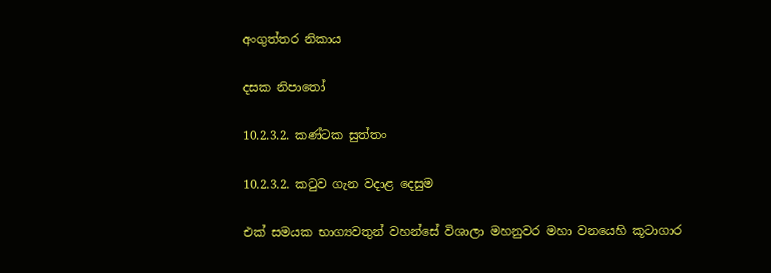අංගුත්තර නිකාය

දසක නිපාතෝ

10.2.3.2. කණ්ටක සුත්තං

10.2.3.2. කටුව ගැන වදාළ දෙසුම

එක් සමයක භාග්‍යවතුන් වහන්සේ විශාලා මහනුවර මහා වනයෙහි කූටාගාර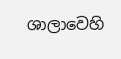ශාලාවෙහි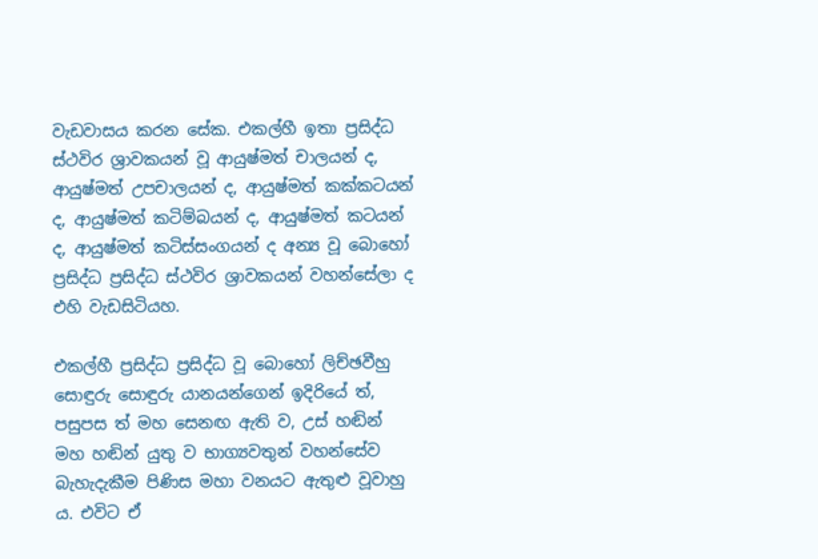වැඩවාසය කරන සේක. එකල්හී ඉතා ප්‍රසිද්ධ ස්ථවිර ශ්‍රාවකයන් වූ ආයුෂ්මත් චාලයන් ද, ආයුෂ්මත් උපචාලයන් ද, ආයුෂ්මත් කක්කටයන් ද, ආයුෂ්මත් කටිම්බයන් ද, ආයුෂ්මත් කටයන් ද, ආයුෂ්මත් කටිස්සංගයන් ද අන්‍ය වූ බොහෝ ප්‍රසිද්ධ ප්‍රසිද්ධ ස්ථවිර ශ්‍රාවකයන් වහන්සේලා ද එහි වැඩසිටියහ.

එකල්හී ප්‍රසිද්ධ ප්‍රසිද්ධ වූ බොහෝ ලිච්ඡවීහු සොඳුරු සොඳුරු යානයන්ගෙන් ඉදිරියේ ත්, පසුපස ත් මහ සෙනඟ ඇති ව, උස් හඬින් මහ හඬින් යුතු ව භාග්‍යවතුන් වහන්සේව බැහැදැකීම පිණිස මහා වනයට ඇතුළු වූවාහු ය. එවිට ඒ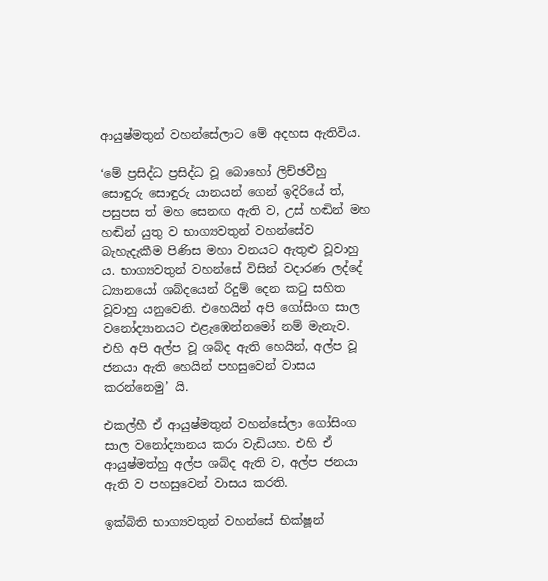ආයුෂ්මතුන් වහන්සේලාට මේ අදහස ඇතිවිය.

‘මේ ප්‍රසිද්ධ ප්‍රසිද්ධ වූ බොහෝ ලිච්ඡවීහු සොඳුරු සොඳුරු යානයන් ගෙන් ඉදිරියේ ත්, පසුපස ත් මහ සෙනඟ ඇති ව, උස් හඬින් මහ හඬින් යුතු ව භාග්‍යවතුන් වහන්සේව බැහැදැකීම පිණිස මහා වනයට ඇතුළු වූවාහු ය. භාග්‍යවතුන් වහන්සේ විසින් වදාරණ ලද්දේ ධ්‍යානයෝ ශබ්දයෙන් රිදුම් දෙන කටු සහිත වූවාහු යනුවෙනි. එහෙයින් අපි ගෝසිංග සාල වනෝද්‍යානයට එළැඹෙන්නමෝ නම් මැනැව. එහි අපි අල්ප වූ ශබ්ද ඇති හෙයින්, අල්ප වූ ජනයා ඇති හෙයින් පහසුවෙන් වාසය කරන්නෙමු’ යි.

එකල්හී ඒ ආයුෂ්මතුන් වහන්සේලා ගෝසිංග සාල වනෝද්‍යානය කරා වැඩියහ. එහි ඒ ආයුෂ්මත්හු අල්ප ශබ්ද ඇති ව, අල්ප ජනයා ඇති ව පහසුවෙන් වාසය කරති.

ඉක්බිති භාග්‍යවතුන් වහන්සේ භික්ෂූන්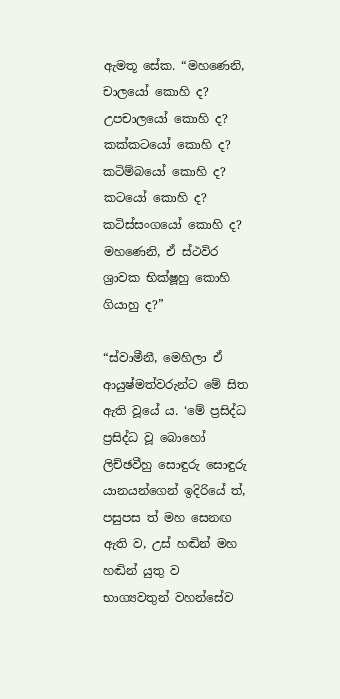ඇමතූ සේක. “මහණෙනි, චාලයෝ කොහි ද? උපචාලයෝ කොහි ද? කක්කටයෝ කොහි ද? කටිම්බයෝ කොහි ද? කටයෝ කොහි ද? කටිස්සංගයෝ කොහි ද? මහණෙනි, ඒ ස්ථවිර ශ්‍රාවක භික්ෂූහු කොහි ගියාහු ද?”

“ස්වාමීනී, මෙහිලා ඒ ආයුෂ්මත්වරුන්ට මේ සිත ඇති වූයේ ය. ‘මේ ප්‍රසිද්ධ ප්‍රසිද්ධ වූ බොහෝ ලිච්ඡවීහු සොඳුරු සොඳුරු යානයන්ගෙන් ඉදිරියේ ත්, පසුපස ත් මහ සෙනඟ ඇති ව, උස් හඬින් මහ හඬින් යුතු ව භාග්‍යවතුන් වහන්සේව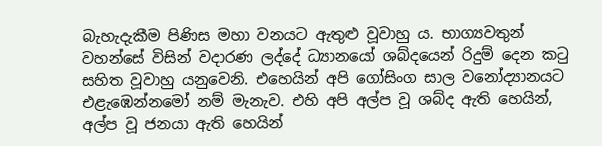බැහැදැකීම පිණිස මහා වනයට ඇතුළු වූවාහු ය. භාග්‍යවතුන් වහන්සේ විසින් වදාරණ ලද්දේ ධ්‍යානයෝ ශබ්දයෙන් රිදුම් දෙන කටු සහිත වූවාහු යනුවෙනි. එහෙයින් අපි ගෝසිංග සාල වනෝද්‍යානයට එළැඹෙන්නමෝ නම් මැනැව. එහි අපි අල්ප වූ ශබ්ද ඇති හෙයින්, අල්ප වූ ජනයා ඇති හෙයින්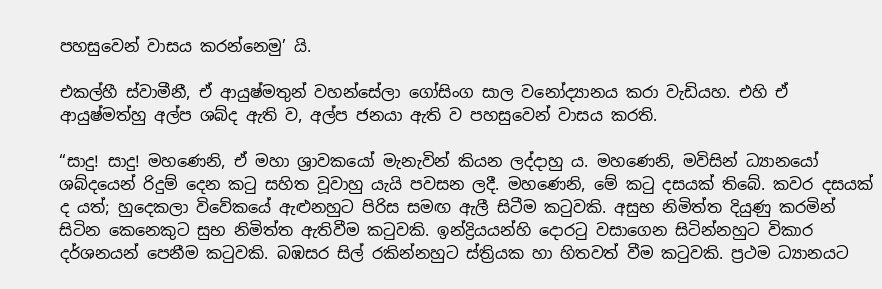පහසුවෙන් වාසය කරන්නෙමු’ යි.

එකල්හී ස්වාමීනී, ඒ ආයුෂ්මතුන් වහන්සේලා ගෝසිංග සාල වනෝද්‍යානය කරා වැඩියහ. එහි ඒ ආයුෂ්මත්හු අල්ප ශබ්ද ඇති ව, අල්ප ජනයා ඇති ව පහසුවෙන් වාසය කරති.

“සාදු! සාදු! මහණෙනි, ඒ මහා ශ්‍රාවකයෝ මැනැවින් කියන ලද්දාහු ය. මහණෙනි, මවිසින් ධ්‍යානයෝ ශබ්දයෙන් රිදුම් දෙන කටු සහිත වූවාහු යැයි පවසන ලදී. මහණෙනි, මේ කටු දසයක් තිබේ. කවර දසයක් ද යත්; හුදෙකලා විවේකයේ ඇළුනහුට පිරිස සමඟ ඇලී සිටීම කටුවකි. අසුභ නිමිත්ත දියුණු කරමින් සිටින කෙනෙකුට සුභ නිමිත්ත ඇතිවීම කටුවකි. ඉන්ද්‍රියයන්හි දොරටු වසාගෙන සිටින්නහුට විකාර දර්ශනයන් පෙනීම කටුවකි. බඹසර සිල් රකින්නහුට ස්ත්‍රියක හා හිතවත් වීම කටුවකි. ප්‍රථම ධ්‍යානයට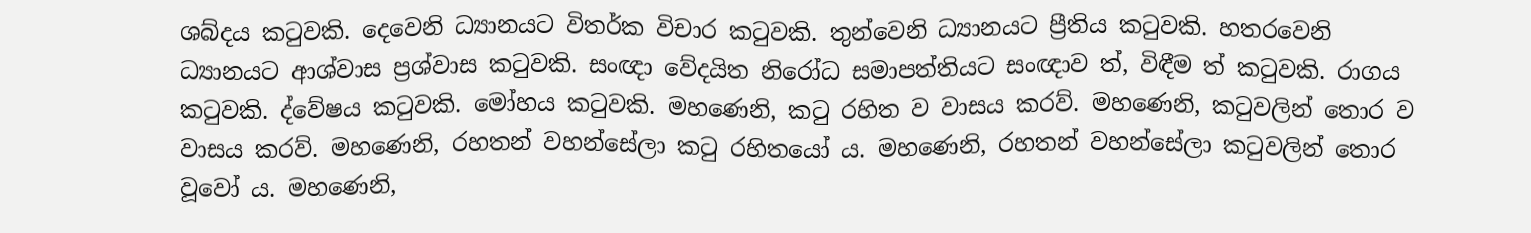ශබ්දය කටුවකි. දෙවෙනි ධ්‍යානයට විතර්ක විචාර කටුවකි. තුන්වෙනි ධ්‍යානයට ප්‍රීතිය කටුවකි. හතරවෙනි ධ්‍යානයට ආශ්වාස ප්‍රශ්වාස කටුවකි. සංඥා වේදයිත නිරෝධ සමාපත්තියට සංඥාව ත්, විඳීම ත් කටුවකි. රාගය කටුවකි. ද්වේෂය කටුවකි. මෝහය කටුවකි. මහණෙනි, කටු රහිත ව වාසය කරව්. මහණෙනි, කටුවලින් තොර ව වාසය කරව්. මහණෙනි, රහතන් වහන්සේලා කටු රහිතයෝ ය. මහණෙනි, රහතන් වහන්සේලා කටුවලින් තොර වූවෝ ය. මහණෙනි,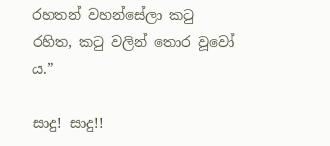රහතන් වහන්සේලා කටු රහිත, කටු වලින් තොර වූවෝ ය.”

සාදු! සාදු!!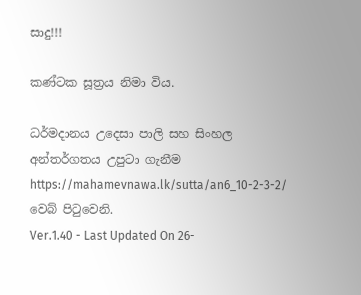සාදු!!!

කණ්ටක සූත්‍රය නිමා විය.

ධර්මදානය උදෙසා පාලි සහ සිංහල අන්තර්ගතය උපුටා ගැනීම https://mahamevnawa.lk/sutta/an6_10-2-3-2/ වෙබ් පිටුවෙනි.
Ver.1.40 - Last Updated On 26-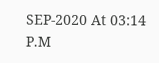SEP-2020 At 03:14 P.M